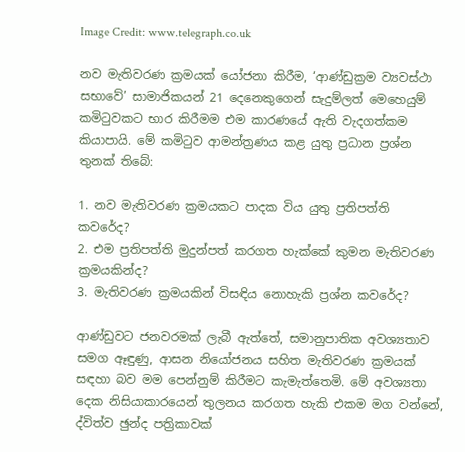Image Credit: www.telegraph.co.uk

නව මැතිවරණ ක්‍රමයක් යෝජනා කිරීම, ‘ආණ්ඩුක්‍රම ව්‍යවස්ථා සභාවේ’ සාමාජිකයන් 21 දෙනෙකුගෙන් සැදුම්ලත් මෙහෙයුම් කමිටුවකට භාර කිරීමම එම කාරණයේ ඇති වැදගත්කම කියාපායි. මේ කමිටුව ආමන්ත්‍රණය කළ යුතු ප්‍රධාන ප්‍රශ්න තුනක් තිබේ:

1. නව මැතිවරණ ක්‍රමයකට පාදක විය යුතු ප්‍රතිපත්ති කවරේද?
2. එම ප්‍රතිපත්ති මුදුන්පත් කරගත හැක්කේ කුමන මැතිවරණ ක්‍රමයකින්ද?
3. මැතිවරණ ක්‍රමයකින් විසඳිය නොහැකි ප්‍රශ්න කවරේද?

ආණ්ඩුවට ජනවරමක් ලැබී ඇත්තේ, සමානුපාතික අවශ්‍යතාව සමග ඈඳුණු, ආසන නියෝජනය සහිත මැතිවරණ ක්‍රමයක් සඳහා බව මම පෙන්නුම් කිරීමට කැමැත්තෙමි. මේ අවශ්‍යතා දෙක නිසියාකාරයෙන් තුලනය කරගත හැකි එකම මග වන්නේ, ද්විත්ව ඡුන්ද පත්‍රිකාවක්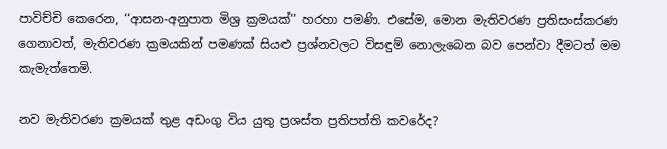පාවිච්චි කෙරෙන, ‘‘ආසන-අනුපාත මිශ්‍ර ක්‍රමයක්’’ හරහා පමණි. එසේම, මොන මැතිවරණ ප්‍රතිසංස්කරණ ගෙනාවත්, මැතිවරණ ක්‍රමයකින් පමණක් සියළු ප්‍රශ්නවලට විසඳුම් නොලැබෙන බව පෙන්වා දීමටත් මම කැමැත්තෙමි.

නව මැතිවරණ ක්‍රමයක් තුළ අඩංගු විය යුතු ප්‍රශස්ත ප්‍රතිපත්ති කවරේද?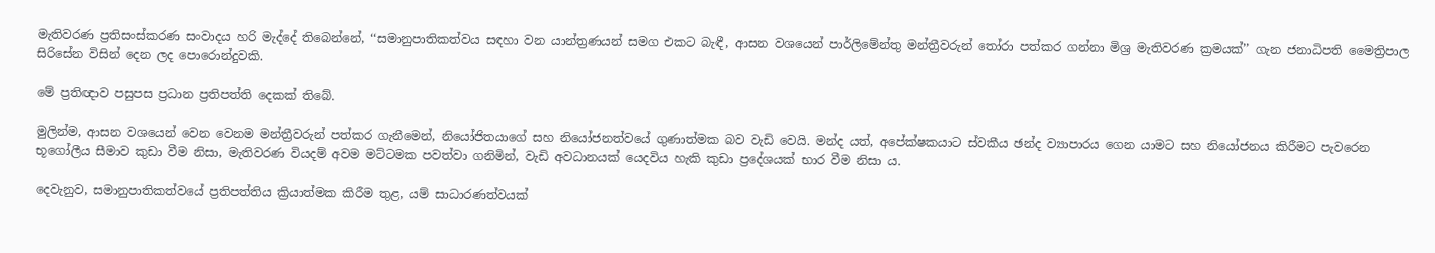මැතිවරණ ප්‍රතිසංස්කරණ සංවාදය හරි මැද්දේ තිබෙන්නේ, ‘‘සමානුපාතිකත්වය සඳහා වන යාන්ත්‍රණයන් සමග එකට බැඳී, ආසන වශයෙන් පාර්ලිමේන්තු මන්ත්‍රීවරුන් තෝරා පත්කර ගන්නා මිශ්‍ර මැතිවරණ ක්‍රමයක්’’ ගැන ජනාධිපති මෛත්‍රිපාල සිරිසේන විසින් දෙන ලද පොරොන්දුවකි.

මේ ප්‍රතිඥාව පසුපස ප්‍රධාන ප්‍රතිපත්ති දෙකක් තිබේ.

මුලින්ම, ආසන වශයෙන් වෙන වෙනම මන්ත්‍රීවරුන් පත්කර ගැනීමෙන්, නියෝජිතයාගේ සහ නියෝජනත්වයේ ගුණාත්මක බව වැඩි වෙයි. මන්ද යත්, අපේක්ෂකයාට ස්වකීය ඡන්ද ව්‍යාපාරය ගෙන යාමට සහ නියෝජනය කිරීමට පැවරෙන භූගෝලීය සීමාව කුඩා වීම නිසා, මැතිවරණ වියදම් අවම මට්ටමක පවත්වා ගනිමින්, වැඩි අවධානයක් යෙදවිය හැකි කුඩා ප්‍රදේශයක් භාර වීම නිසා ය.

දෙවැනුව, සමානුපාතිකත්වයේ ප්‍රතිපත්තිය ක්‍රියාත්මක කිරීම තුළ, යම් සාධාරණත්වයක්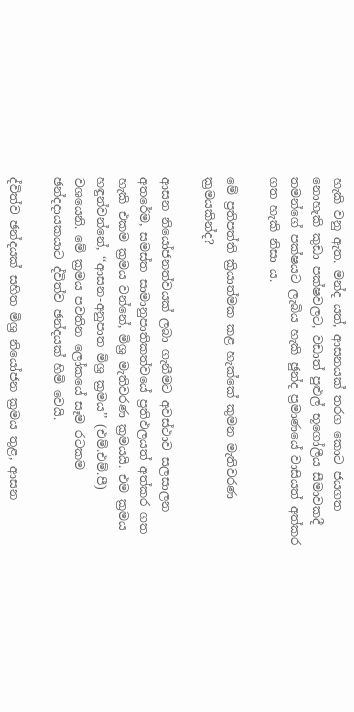හැකි වනු ඇත. මන්ද යත්, ආසනයක් තරග කොට ජයගත නොහැකි කුඩා පක්ෂවලට, වඩාත් පුළුල් භූගෝලීය සීමාවකදී තමන්ගේ පක්ෂයට ලැබිය හැකි ඡුන්ද ප්‍රමාණයේ වාසියත් අත්කර ගත හැකි නිසා ය.

මේ ප්‍රතිපත්ති ක්‍රියාත්මක කළ හැක්කේ කුමන මැතිවරණ ක්‍රමයකින්ද?

ආසන නියෝජනත්වයක් ලබා ගැනීමට අවස්ථාව සලසාලන අතරේම, සමස්ත සාමානුපාතිකත්වයේ ප්‍රතිඵලයත් අත්කර ගත හැකි එකම ක්‍රමය වන්නේ, මිශ්‍ර මැතිවරණ ක්‍රමයයි. එම ක්‍රමය හඳුන්වන්නේ, ‘‘ආසන-අනුපාත මිශ්‍ර ක්‍රමය’’ (එම්.එම්.පී) වශයෙනි. මේ ක්‍රමය පවතින ලෝකයේ සෑම රටකම ඡන්දදායකයාට ද්විත්ව ඡන්දයක් හිමි වෙයි.

ද්විත්ව ඡන්දයක් සහිත මිශ්‍ර නියෝජන ක්‍රමය තුළ, ආසන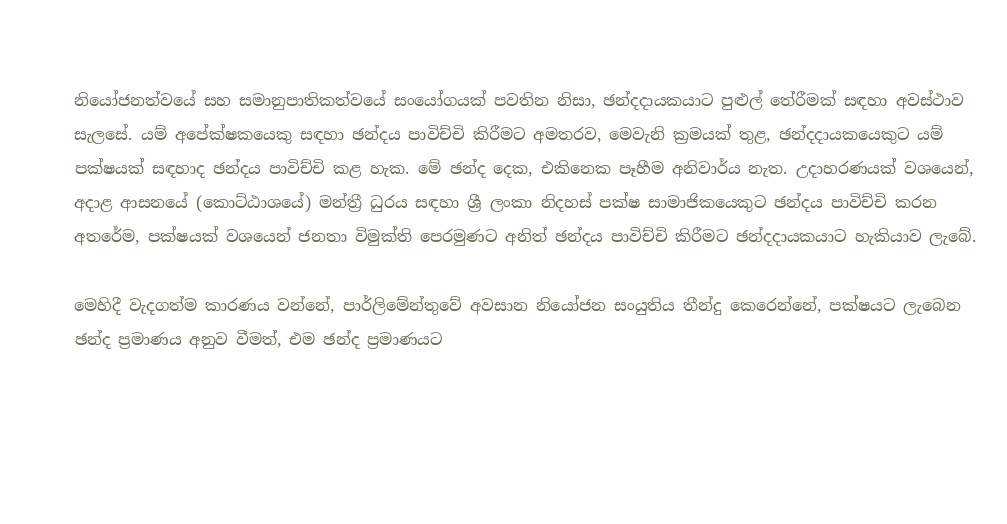නියෝජනත්වයේ සහ සමානුපාතිකත්වයේ සංයෝගයක් පවතින නිසා, ඡන්දදායකයාට පුළුල් තේරීමක් සඳහා අවස්ථාව සැලසේ. යම් අපේක්ෂකයෙකු සඳහා ඡන්දය පාවිච්චි කිරීමට අමතරව, මෙවැනි ක්‍රමයක් තුළ, ඡන්දදායකයෙකුට යම් පක්ෂයක් සඳහාද ඡන්දය පාවිච්චි කළ හැක. මේ ඡන්ද දෙක, එකිනෙක පෑහීම අනිවාර්ය නැත. උදාහරණයක් වශයෙන්, අදාළ ආසනයේ (කොට්ඨාශයේ) මන්ත්‍රී ධුරය සඳහා ශ්‍රී ලංකා නිදහස් පක්ෂ සාමාජිකයෙකුට ඡන්දය පාවිච්චි කරන අතරේම, පක්ෂයක් වශයෙන් ජනතා විමුක්ති පෙරමුණට අනිත් ඡන්දය පාවිච්චි කිරීමට ඡන්දදායකයාට හැකියාව ලැබේ.

මෙහිදී වැදගත්ම කාරණය වන්නේ, පාර්ලිමේන්තුවේ අවසාන නියෝජන සංයුතිය තීන්දු කෙරෙන්නේ, පක්ෂයට ලැබෙන ඡන්ද ප්‍රමාණය අනුව වීමත්, එම ඡන්ද ප්‍රමාණයට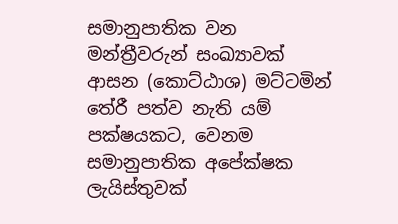සමානුපාතික වන මන්ත්‍රීවරුන් සංඛ්‍යාවක් ආසන (කොට්ඨාශ) මට්ටමින් තේරී පත්ව නැති යම් පක්ෂයකට, වෙනම සමානුපාතික අපේක්ෂක ලැයිස්තුවක්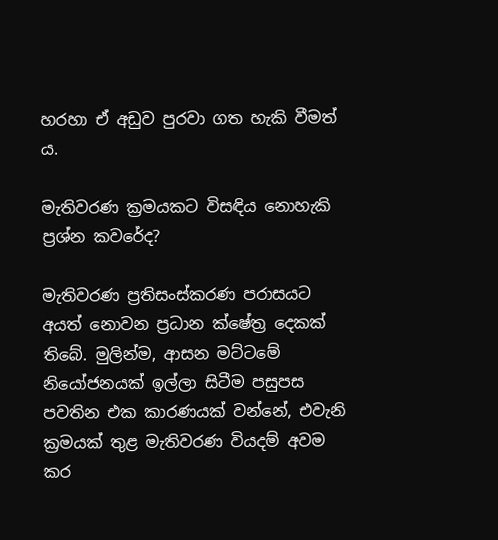හරහා ඒ අඩුව පුරවා ගත හැකි වීමත් ය.

මැතිවරණ ක්‍රමයකට විසඳිය නොහැකි ප්‍රශ්න කවරේද?

මැතිවරණ ප්‍රතිසංස්කරණ පරාසයට අයත් නොවන ප්‍රධාන ක්ෂේත්‍ර දෙකක් තිබේ. මුලින්ම, ආසන මට්ටමේ නියෝජනයක් ඉල්ලා සිටීම පසුපස පවතින එක කාරණයක් වන්නේ, එවැනි ක්‍රමයක් තුළ මැතිවරණ වියදම් අවම කර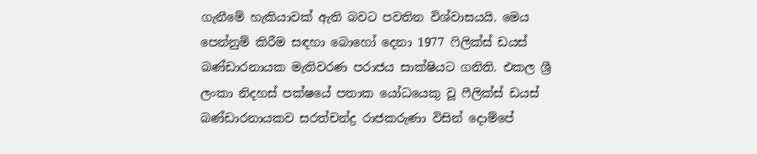ගැනීමේ හැකියාවක් ඇති බවට පවතින විශ්වාසයයි. මෙය පෙන්නුම් කිරීම සඳහා බොහෝ දෙනා 1977 ෆිලික්ස් ඩයස් බණ්ඩාරනායක මැතිවරණ පරාජය සාක්ෂියට ගනිති. එකල ශ්‍රී ලංකා නිදහස් පක්ෂයේ පතාක යෝධයෙකු වූ ෆීලික්ස් ඩයස් බණ්ඩාරනායකව සරත්චන්ද්‍ර රාජකරුණා විසින් දොම්පේ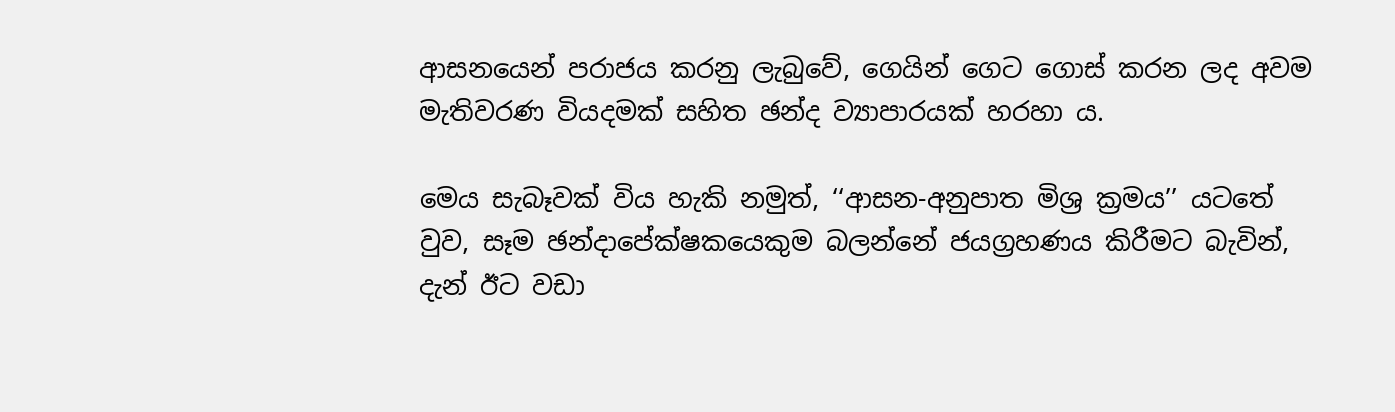ආසනයෙන් පරාජය කරනු ලැබුවේ, ගෙයින් ගෙට ගොස් කරන ලද අවම මැතිවරණ වියදමක් සහිත ඡන්ද ව්‍යාපාරයක් හරහා ය.

මෙය සැබෑවක් විය හැකි නමුත්, ‘‘ආසන-අනුපාත මිශ්‍ර ක්‍රමය’’ යටතේ වුව, සෑම ඡන්දාපේක්ෂකයෙකුම බලන්නේ ජයග්‍රහණය කිරීමට බැවින්, දැන් ඊට වඩා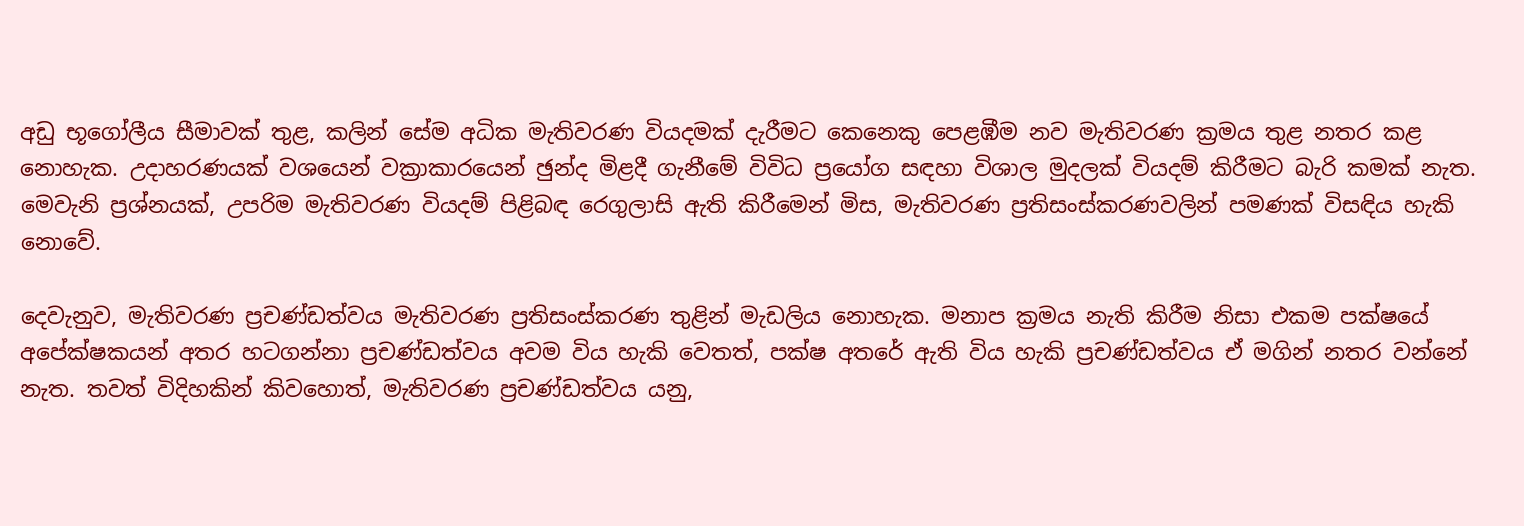අඩු භූගෝලීය සීමාවක් තුළ, කලින් සේම අධික මැතිවරණ වියදමක් දැරීමට කෙනෙකු පෙළඹීම නව මැතිවරණ ක්‍රමය තුළ නතර කළ නොහැක. උදාහරණයක් වශයෙන් වක්‍රාකාරයෙන් ඡුන්ද මිළදී ගැනීමේ විවිධ ප්‍රයෝග සඳහා විශාල මුදලක් වියදම් කිරීමට බැරි කමක් නැත. මෙවැනි ප්‍රශ්නයක්, උපරිම මැතිවරණ වියදම් පිළිබඳ රෙගුලාසි ඇති කිරීමෙන් මිස, මැතිවරණ ප්‍රතිසංස්කරණවලින් පමණක් විසඳිය හැකි නොවේ.

දෙවැනුව, මැතිවරණ ප්‍රචණ්ඩත්වය මැතිවරණ ප්‍රතිසංස්කරණ තුළින් මැඩලිය නොහැක. මනාප ක්‍රමය නැති කිරීම නිසා එකම පක්ෂයේ අපේක්ෂකයන් අතර හටගන්නා ප්‍රචණ්ඩත්වය අවම විය හැකි වෙතත්, පක්ෂ අතරේ ඇති විය හැකි ප්‍රචණ්ඩත්වය ඒ මගින් නතර වන්නේ නැත. තවත් විදිහකින් කිවහොත්, මැතිවරණ ප්‍රචණ්ඩත්වය යනු,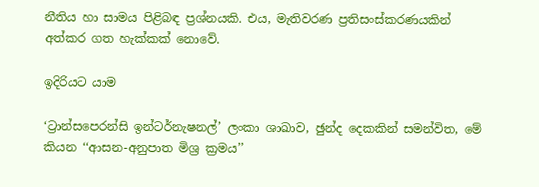නීතිය හා සාමය පිළිබඳ ප්‍රශ්නයකි. එය, මැතිවරණ ප්‍රතිසංස්කරණයකින් අත්කර ගත හැක්කක් නොවේ.

ඉදිරියට යාම

‘ට්‍රාන්සපෙරන්සි ඉන්ටර්නැෂනල්’ ලංකා ශාඛාව, ඡුන්ද දෙකකින් සමන්විත, මේ කියන ‘‘ආසන-අනුපාත මිශ්‍ර ක්‍රමය’’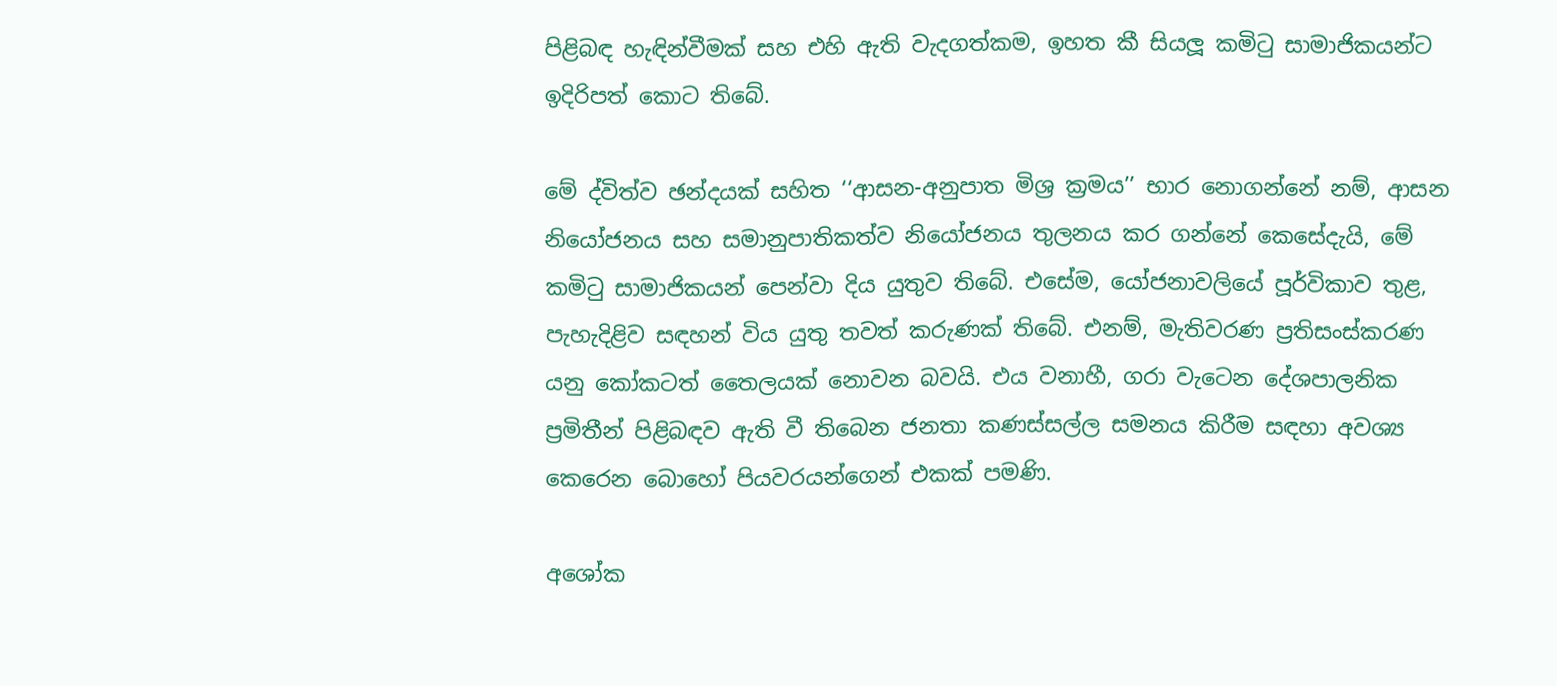පිළිබඳ හැඳින්වීමක් සහ එහි ඇති වැදගත්කම, ඉහත කී සියලූ කමිටු සාමාජිකයන්ට ඉදිරිපත් කොට තිබේ.

මේ ද්විත්ව ඡන්දයක් සහිත ‘‘ආසන-අනුපාත මිශ්‍ර ක්‍රමය’’ භාර නොගන්නේ නම්, ආසන නියෝජනය සහ සමානුපාතිකත්ව නියෝජනය තුලනය කර ගන්නේ කෙසේදැයි, මේ කමිටු සාමාජිකයන් පෙන්වා දිය යුතුව තිබේ. එසේම, යෝජනාවලියේ පූර්විකාව තුළ, පැහැදිළිව සඳහන් විය යුතු තවත් කරුණක් තිබේ. එනම්, මැතිවරණ ප්‍රතිසංස්කරණ යනු කෝකටත් තෛලයක් නොවන බවයි. එය වනාහී, ගරා වැටෙන දේශපාලනික ප්‍රමිතීන් පිළිබඳව ඇති වී තිබෙන ජනතා කණස්සල්ල සමනය කිරීම සඳහා අවශ්‍ය කෙරෙන බොහෝ පියවරයන්ගෙන් එකක් පමණි.

අශෝක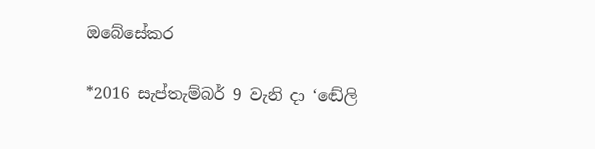ඔබේසේකර

*2016 සැප්තැම්බර් 9 වැනි දා ‘ඬේලි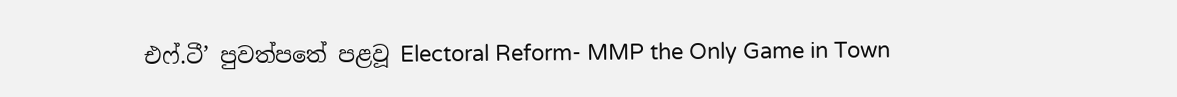එෆ්.ටී’ පුවත්පතේ පළවූ Electoral Reform- MMP the Only Game in Town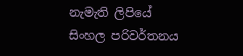නැමැති ලිපියේ සිංහල පරිවර්තනය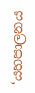‘යහපාලනය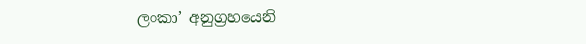ලංකා’ අනුග්‍රහයෙනි